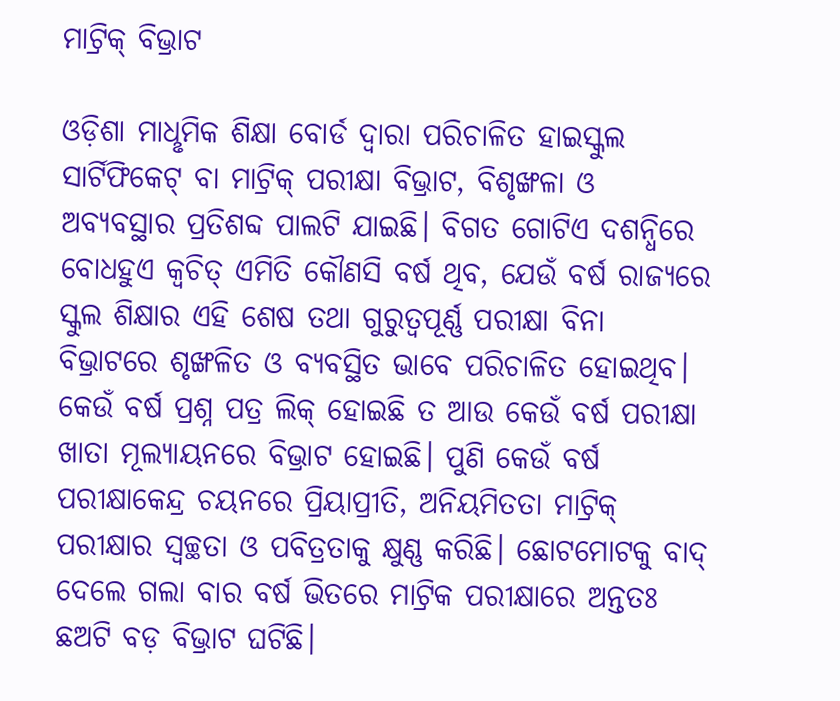ମାଟ୍ରିକ୍ ବିଭ୍ରାଟ

ଓଡ଼ିଶା ମାଧୢମିକ ଶିକ୍ଷା ବୋର୍ଡ ଦ୍ବାରା ପରିଚାଳିତ ହାଇସ୍କୁଲ ସାର୍ଟିଫିକେଟ୍‌ ବା ମାଟ୍ରିକ୍‌ ପରୀକ୍ଷା ବିଭ୍ରାଟ, ବିଶୃଙ୍ଖଳା ଓ ଅବ୍ୟବସ୍ଥାର ପ୍ରତିଶବ୍ଦ ପାଲଟି ଯାଇଛି। ବିଗତ ଗୋଟିଏ ଦଶନ୍ଧିରେ ବୋଧହୁଏ କ୍ବଚିତ୍‌ ଏମିତି କୌଣସି ବର୍ଷ ଥିବ, ଯେଉଁ ବର୍ଷ ରାଜ୍ୟରେ ସ୍କୁଲ ଶିକ୍ଷାର ଏହି ଶେଷ ତଥା ଗୁରୁତ୍ବପୂର୍ଣ୍ଣ ପରୀକ୍ଷା ବିନା ବିଭ୍ରାଟରେ ଶୃଙ୍ଖଳିତ ଓ ବ୍ୟବସ୍ଥିତ ଭାବେ ପରିଚାଳିତ ହୋଇଥିବ। କେଉଁ ବର୍ଷ ପ୍ରଶ୍ନ ପତ୍ର ଲିକ୍‌ ହୋଇଛି ତ ଆଉ କେଉଁ ବର୍ଷ ପରୀକ୍ଷା ଖାତା ମୂଲ୍ୟାୟନରେ ବିଭ୍ରାଟ ହୋଇଛି। ପୁଣି କେଉଁ ବର୍ଷ ପରୀକ୍ଷାକେନ୍ଦ୍ର ଚୟନରେ ପ୍ରିୟାପ୍ରୀତି, ଅନିୟମିତତା ମାଟ୍ରିକ୍‌ ପରୀକ୍ଷାର ସ୍ବଚ୍ଛତା ଓ ପବିତ୍ରତାକୁ କ୍ଷୁଣ୍ଣ କରିଛି। ଛୋଟମୋଟକୁ ବାଦ୍‌ ଦେଲେ ଗଲା ବାର ବର୍ଷ ଭିତରେ ମାଟ୍ରିକ ପରୀକ୍ଷାରେ ଅନ୍ତତଃ ଛଅଟି ବଡ଼ ବିଭ୍ରାଟ ଘଟିଛି।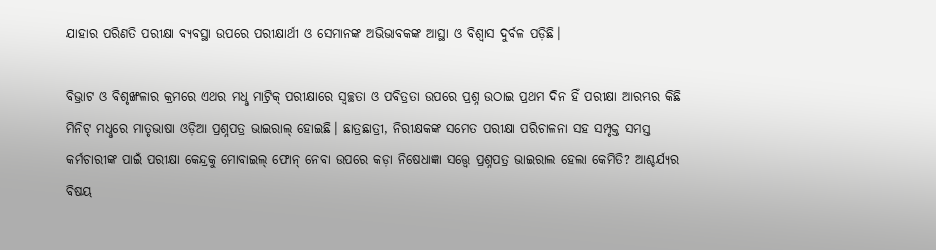ଯାହାର ପରିଣତି ପରୀକ୍ଷା ବ୍ୟବସ୍ଥା ଉପରେ ପରୀକ୍ଷାର୍ଥୀ ଓ ସେମାନଙ୍କ ଅଭିଭାବକଙ୍କ ଆସ୍ଥା ଓ ବିଶ୍ବାସ ଦୁର୍ବଳ ପଡ଼ିଛି।

ବିଭ୍ରାଟ ଓ ବିଶୃଙ୍ଖଳାର କ୍ରମରେ ଏଥର ମଧୢ ମାଟ୍ରିକ୍‌ ପରୀକ୍ଷାରେ ସ୍ବଚ୍ଛତା ଓ ପବିତ୍ରତା ଉପରେ ପ୍ରଶ୍ନ ଉଠାଇ ପ୍ରଥମ ଦିନ ହିଁ ପରୀକ୍ଷା ଆରମ୍ଭର କିଛି ମିନିଟ୍‌ ମଧୢରେ ମାତୃଭାଷା ଓଡ଼ିଆ ପ୍ରଶ୍ନପତ୍ର ଭାଇରାଲ୍‌ ହୋଇଛି। ଛାତ୍ରଛାତ୍ରୀ, ନିରୀକ୍ଷକଙ୍କ ସମେତ ପରୀକ୍ଷା ପରିଚାଳନା ସହ ସମ୍ପୃକ୍ତ ସମସ୍ତ କର୍ମଚାରୀଙ୍କ ପାଇଁ ପରୀକ୍ଷା କେନ୍ଦ୍ରକୁ ମୋବାଇଲ୍‌ ଫୋନ୍‌ ନେବା ଉପରେ କଡ଼ା ନିଷେଧାଜ୍ଞା ସତ୍ତ୍ବେ ପ୍ରଶ୍ନପତ୍ର ଭାଇରାଲ ହେଲା କେମିତି? ଆଶ୍ଚର୍ଯ୍ୟର ବିଷୟ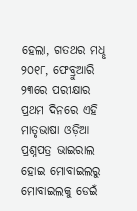ହେଲା, ଗତଥର ମଧୢ ୨୦୧୮, ଫେବ୍ରୁଆରି ୨୩ରେ ପରୀକ୍ଷାର ପ୍ରଥମ ଦିନରେ ଏହି ମାତୃଭାଷା ଓଡ଼ିଆ ପ୍ରଶ୍ନପତ୍ର ଭାଇରାଲ ହୋଇ ମୋବାଇଲରୁ ମୋବାଇଲକୁ ଡେଇଁ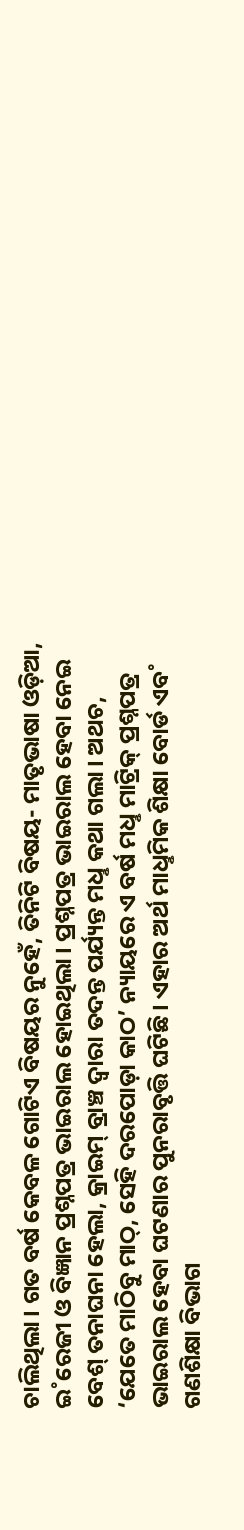ଚାଲିଥିଲା। ଗତ ବର୍ଷ କେବଳ ଗୋଟିଏ ବିଷୟର ନୁହେଁ, ତିନିଟି ବିଷୟ- ମାତୃଭାଷା ଓଡ଼ିଆ, ଇ˚ରେଜୀ ଓ ବିଜ୍ଞାନ ପ୍ରଶ୍ନପତ୍ର ଭାଇରାଲ ହୋଇଥିଲା। ପ୍ରଶ୍ନପତ୍ର ଭାଇରାଲ ହେବା ନେଇ ବେଶ୍‌ ତନାଘନା ହେଲା, କ୍ରାଇମ୍‌ ବ୍ରାଞ୍ଚ ଦ୍ବାରା ତଦନ୍ତ ପର୍ଯ୍ୟନ୍ତ ମଧୢ କଥା ଗଲା। ଅଥଚ, ‘ଯେତେ ମାଠିବୁ ମାଠ୍‌, ସେହି ଦରପୋଡ଼ା କାଠ’ ନ୍ୟାୟରେ ଏ ବର୍ଷ ମଧୢ ମାଟ୍ରିକ୍‌ ପ୍ରଶ୍ନପତ୍ର ଭାଇରାଲ ହେବା ଘଟଣାର ପୁନରାବୃତ୍ତି ଘଟିଛି। ଏହାର ଅର୍ଥ ମାଧୢମିକ ଶିକ୍ଷା ବୋର୍ଡ ଏବ˚ ଗଣଶିକ୍ଷା ବିଭାଗ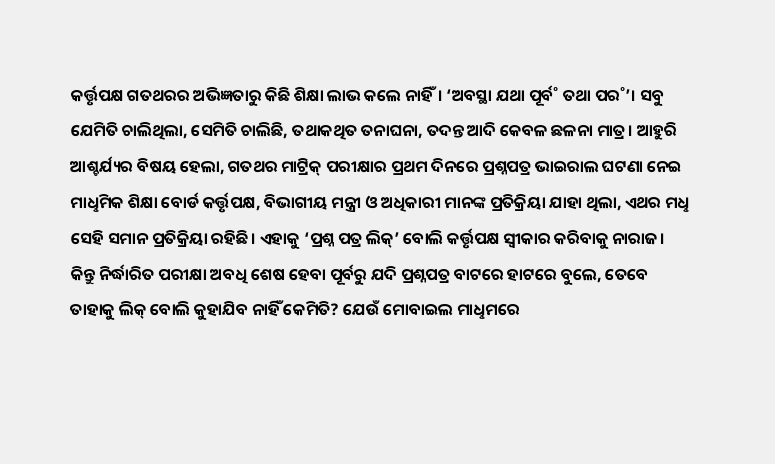କର୍ତ୍ତୃପକ୍ଷ ଗତଥରର ଅଭିଜ୍ଞତାରୁ କିଛି ଶିକ୍ଷା ଲାଭ କଲେ ନାହିଁ। ‘ଅବସ୍ଥା ଯଥା ପୂର୍ବ˚ ତଥା ପର˚’। ସବୁ ଯେମିତି ଚାଲିଥିଲା, ସେମିତି ଚାଲିଛି, ତଥାକଥିତ ତନାଘନା, ତଦନ୍ତ ଆଦି କେବଳ ଛଳନା ମାତ୍ର। ଆହୁରି ଆଶ୍ଚର୍ଯ୍ୟର ବିଷୟ ହେଲା, ଗତଥର ମାଟ୍ରିକ୍‌ ପରୀକ୍ଷାର ପ୍ରଥମ ଦିନରେ ପ୍ରଶ୍ନପତ୍ର ଭାଇରାଲ ଘଟଣା ନେଇ ମାଧୢମିକ ଶିକ୍ଷା ବୋର୍ଡ କର୍ତ୍ତୃପକ୍ଷ, ବିଭାଗୀୟ ମନ୍ତ୍ରୀ ଓ ଅଧିକାରୀ ମାନଙ୍କ ପ୍ରତିକ୍ରିୟା ଯାହା ଥିଲା, ଏଥର ମଧୢ ସେହି ସମାନ ପ୍ରତିକ୍ରିୟା ରହିଛି। ଏହାକୁ ‘ପ୍ରଶ୍ନ ପତ୍ର ଲିକ୍‌’ ବୋଲି କର୍ତ୍ତୃପକ୍ଷ ସ୍ବୀକାର କରିବାକୁ ନାରାଜ। କିନ୍ତୁ ନିର୍ଦ୍ଧାରିତ ପରୀକ୍ଷା ଅବଧି ଶେଷ ହେବା ପୂର୍ବରୁ ଯଦି ପ୍ରଶ୍ନପତ୍ର ବାଟରେ ହାଟରେ ବୁଲେ, ତେବେ ତାହାକୁ ଲିକ୍‌ ବୋଲି କୁହାଯିବ ନାହିଁ କେମିତି? ଯେଉଁ ମୋବାଇଲ ମାଧୢମରେ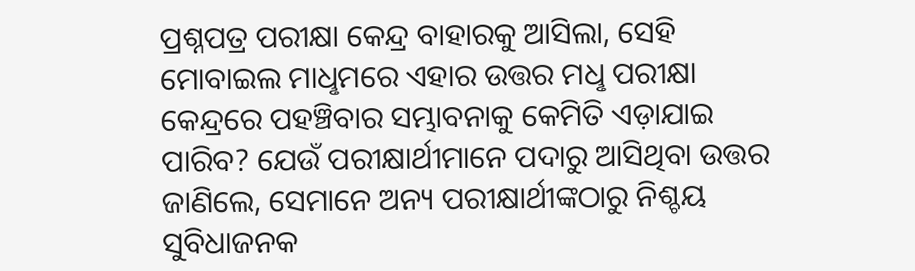ପ୍ରଶ୍ନପତ୍ର ପରୀକ୍ଷା କେନ୍ଦ୍ର ବାହାରକୁ ଆସିଲା, ସେହି ମୋବାଇଲ ମାଧୢମରେ ଏହାର ଉତ୍ତର ମଧୢ ପରୀକ୍ଷା କେନ୍ଦ୍ରରେ ପହଞ୍ଚିବାର ସମ୍ଭାବନାକୁ କେମିତି ଏଡ଼ାଯାଇ ପାରିବ? ଯେଉଁ ପରୀକ୍ଷାର୍ଥୀମାନେ ପଦାରୁ ଆସିଥିବା ଉତ୍ତର ଜାଣିଲେ, ସେମାନେ ଅନ୍ୟ ପରୀକ୍ଷାର୍ଥୀଙ୍କଠାରୁ ନିଶ୍ଚୟ ସୁବିଧାଜନକ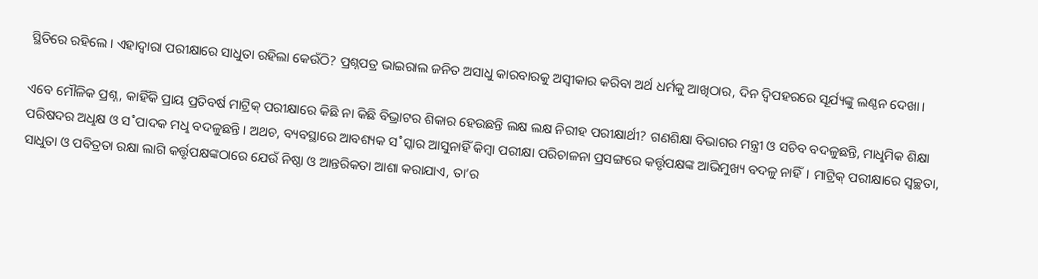ସ୍ଥିତିରେ ରହିଲେ। ଏହାଦ୍ବାରା ପରୀକ୍ଷାରେ ସାଧୁତା ରହିଲା କେଉଁଠି? ପ୍ରଶ୍ନପତ୍ର ଭାଇରାଲ ଜନିତ ଅସାଧୁ କାରବାରକୁ ଅସ୍ବୀକାର କରିବା ଅର୍ଥ ଧର୍ମକୁ ଆଖିଠାର, ଦିନ ଦ୍ବିପହରରେ ସୂର୍ଯ୍ୟଙ୍କୁ ଲଣ୍ଠନ ଦେଖା।

ଏବେ ମୌଳିକ ପ୍ରଶ୍ନ, କାହିଁକି ପ୍ରାୟ ପ୍ରତିବର୍ଷ ମାଟ୍ରିକ୍‌ ପରୀକ୍ଷାରେ କିଛି ନା କିଛି ବିଭ୍ରାଟର ଶିକାର ହେଉଛନ୍ତି ଲକ୍ଷ ଲକ୍ଷ ନିରୀହ ପରୀକ୍ଷାର୍ଥୀ? ଗଣଶିକ୍ଷା ବିଭାଗର ମନ୍ତ୍ରୀ ଓ ସଚିବ ବଦଳୁଛନ୍ତି, ମାଧୢମିକ ଶିକ୍ଷା ପରିଷଦର ଅଧୢକ୍ଷ ଓ ସ˚ପାଦକ ମଧୢ ବଦଳୁଛନ୍ତି। ଅଥଚ, ବ୍ୟବସ୍ଥାରେ ଆବଶ୍ୟକ ସ˚ସ୍କାର ଆସୁନାହିଁ କିମ୍ବା ପରୀକ୍ଷା ପରିଚାଳନା ପ୍ରସଙ୍ଗରେ କର୍ତ୍ତୃପକ୍ଷଙ୍କ ଆଭିମୁଖ୍ୟ ବଦଳୁ ନାହିଁ। ମାଟ୍ରିକ୍‌ ପରୀକ୍ଷାରେ ସ୍ବଚ୍ଛତା, ସାଧୁତା ଓ ପବିତ୍ରତା ରକ୍ଷା ଲାଗି କର୍ତ୍ତୃପକ୍ଷଙ୍କଠାରେ ଯେଉଁ ନିଷ୍ଠା ଓ ଆନ୍ତରିକତା ଆଶା କରାଯାଏ, ତା’ର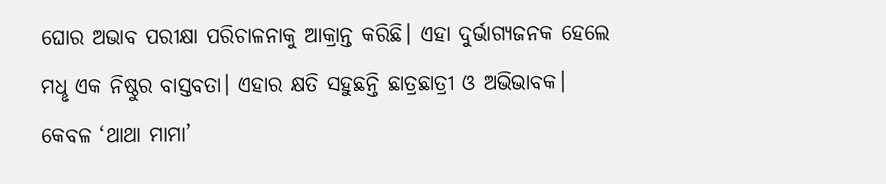ଘୋର ଅଭାବ ପରୀକ୍ଷା ପରିଚାଳନାକୁ ଆକ୍ରାନ୍ତ କରିଛି। ଏହା ଦୁର୍ଭାଗ୍ୟଜନକ ହେଲେ ମଧୢ ଏକ ନିଷ୍ଠୁର ବାସ୍ତବତା। ଏହାର କ୍ଷତି ସହୁଛନ୍ତି ଛାତ୍ରଛାତ୍ରୀ ଓ ଅଭିଭାବକ। କେବଳ ‘ଥାଥା ମାମା’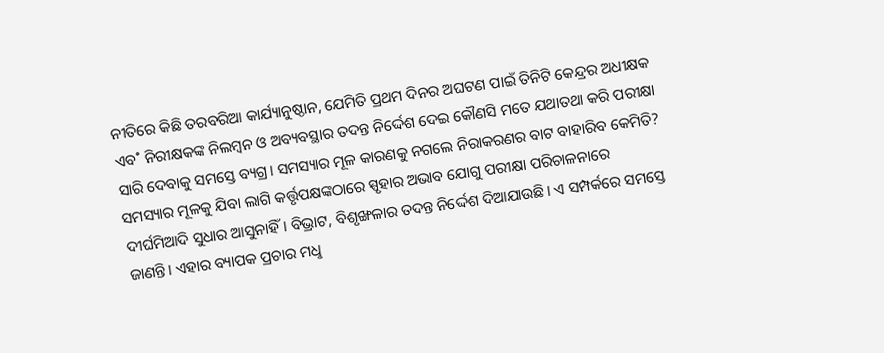ନୀତିରେ କିଛି ତରବରିଆ କାର୍ଯ୍ୟାନୁଷ୍ଠାନ, ଯେମିତି ପ୍ରଥମ ଦିନର ଅଘଟଣ ପାଇଁ ତିନିଟି କେନ୍ଦ୍ରର ଅଧୀକ୍ଷକ ଏବ˚ ନିରୀକ୍ଷକଙ୍କ ନିଲମ୍ବନ ଓ ଅବ୍ୟବସ୍ଥାର ତଦନ୍ତ ନିର୍ଦ୍ଦେଶ ଦେଇ କୌଣସି ମତେ ଯଥାତଥା କରି ପରୀକ୍ଷା ସାରି ଦେବାକୁ ସମସ୍ତେ ବ୍ୟଗ୍ର। ସମସ୍ୟାର ମୂଳ କାରଣକୁ ନଗଲେ ନିରାକରଣର ବାଟ ବାହାରିବ କେମିତି? ସମସ୍ୟାର ମୂଳକୁ ଯିବା ଲାଗି କର୍ତ୍ତୃପକ୍ଷଙ୍କଠାରେ ସ୍ପୃହାର ଅଭାବ ଯୋଗୁ ପରୀକ୍ଷା ପରିଚାଳନାରେ ଦୀର୍ଘମିଆଦି ସୁଧାର ଆସୁନାହିଁ। ବିଭ୍ରାଟ, ବିଶୃଙ୍ଖଳାର ତଦନ୍ତ ନିର୍ଦ୍ଦେଶ ଦିଆଯାଉଛି। ଏ ସମ୍ପର୍କରେ ସମସ୍ତେ ଜାଣନ୍ତି। ଏହାର ବ୍ୟାପକ ପ୍ରଚାର ମଧୢ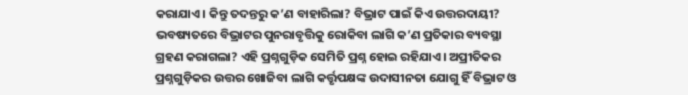କରାଯାଏ। କିନ୍ତୁ ତଦନ୍ତରୁ କ’ଣ ବାହାରିଲା? ବିଭ୍ରାଟ ପାଇଁ କିଏ ଉତ୍ତରଦାୟୀ? ଭବଷ୍ୟତରେ ବିଭ୍ରାଟର ପୁନରାବୃତ୍ତିକୁ ରୋକିବା ଲାଗି କ’ଣ ପ୍ରତିକାର ବ୍ୟବସ୍ଥା ଗ୍ରହଣ କରାଗଲା? ଏହି ପ୍ରଶ୍ନଗୁଡ଼ିକ ସେମିତି ପ୍ରଶ୍ନ ହୋଇ ରହିଯାଏ। ଅପ୍ରୀତିକର ପ୍ରଶ୍ନଗୁଡ଼ିକର ଉତ୍ତର ଖୋଜିବା ଲାଗି କର୍ତ୍ତୃପକ୍ଷଙ୍କ ଉଦାସୀନତା ଯୋଗୁ ହିଁ ବିଭ୍ରାଟ ଓ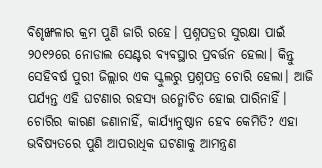ବିଶୃଙ୍ଖଳାର କ୍ରମ ପୁଣି ଜାରି ରହେ। ପ୍ରଶ୍ନପତ୍ରର ସୁରକ୍ଷା ପାଇଁ ୨୦୧୨ରେ ନୋଡାଲ ସେଣ୍ଟର ବ୍ୟବସ୍ଥାର ପ୍ରବର୍ତ୍ତନ ହେଲା। କିନ୍ତୁ ସେହିବର୍ଷ ପୁରୀ ଜିଲ୍ଲାର ଏକ ସ୍କୁଲରୁ ପ୍ରଶ୍ନପତ୍ର ଚୋରି ହେଲା। ଆଜି ପର୍ଯ୍ୟନ୍ତ ଏହି ଘଟଣାର ରହସ୍ୟ ଉନ୍ମୋଚିତ ହୋଇ ପାରିନାହିଁ। ଚୋରିର କାରଣ ଜଣାନାହିଁ, କାର୍ଯ୍ୟାନୁଷ୍ଠାନ ହେବ କେମିତି? ଏହା ଭବିଷ୍ୟତରେ ପୁଣି ଆପରାଧିକ ଘଟଣାକୁ ଆମନ୍ତ୍ରଣ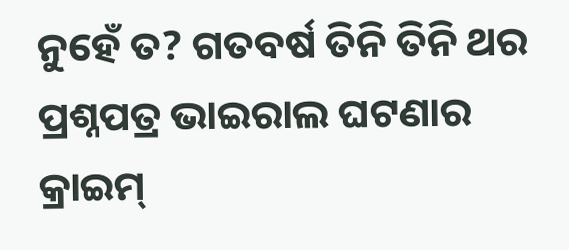ନୁହେଁ ତ? ଗତବର୍ଷ ତିନି ତିନି ଥର ପ୍ରଶ୍ନପତ୍ର ଭାଇରାଲ ଘଟଣାର କ୍ରାଇମ୍‌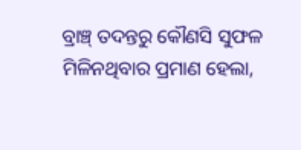ବ୍ରାଞ୍ଚ୍‌ ତଦନ୍ତରୁ କୌଣସି ସୁଫଳ ମିଳିନଥିବାର ପ୍ରମାଣ ହେଲା,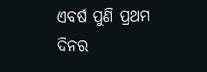ଏବର୍ଷ ପୁଣି ପ୍ରଥମ ଦିନର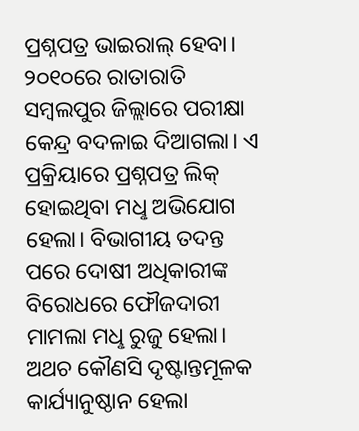ପ୍ରଶ୍ନପତ୍ର ଭାଇରାଲ୍‌ ହେବା। ୨୦୧୦ରେ ରାତାରାତି ସମ୍ବଲପୁର ଜିଲ୍ଲାରେ ପରୀକ୍ଷା କେନ୍ଦ୍ର ବଦଳାଇ ଦିଆଗଲା। ଏ ପ୍ରକ୍ରିୟାରେ ପ୍ରଶ୍ନପତ୍ର ଲିକ୍‌ ହୋଇଥିବା ମଧୢ ଅଭିଯୋଗ ହେଲା। ବିଭାଗୀୟ ତଦନ୍ତ ପରେ ଦୋଷୀ ଅଧିକାରୀଙ୍କ ବିରୋଧରେ ଫୌଜଦାରୀ ମାମଲା ମଧୢ ରୁଜୁ ହେଲା। ଅଥଚ କୌଣସି ଦୃଷ୍ଟାନ୍ତମୂଳକ କାର୍ଯ୍ୟାନୁଷ୍ଠାନ ହେଲା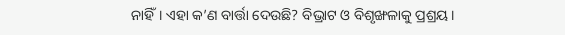ନାହିଁ। ଏହା କ’ଣ ବାର୍ତ୍ତା ଦେଉଛି? ବିଭ୍ରାଟ ଓ ବିଶୃଙ୍ଖଳାକୁ ପ୍ରଶ୍ରୟ।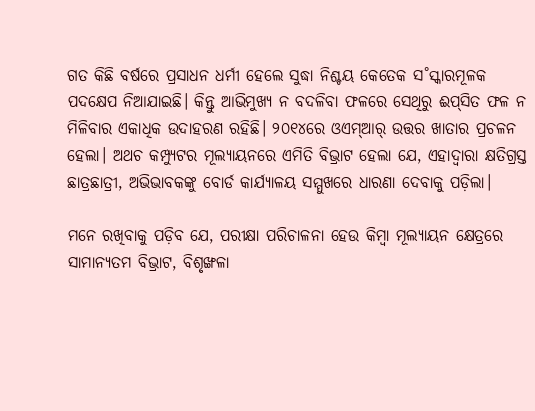ଗତ କିଛି ବର୍ଷରେ ପ୍ରସାଧନ ଧର୍ମୀ ହେଲେ ସୁଦ୍ଧା ନିଶ୍ଚୟ କେତେକ ସ˚ସ୍କାରମୂଳକ ପଦକ୍ଷେପ ନିଆଯାଇଛି। କିନ୍ତୁ ଆଭିମୁଖ୍ୟ ନ ବଦଳିବା ଫଳରେ ସେଥିରୁ ଈପ୍‌ସିତ ଫଳ ନ ମିଳିବାର ଏକାଧିକ ଉଦାହରଣ ରହିଛି। ୨୦୧୪ରେ ଓଏମ୍‌ଆର‌୍‌ ଉତ୍ତର ଖାତାର ପ୍ରଚଳନ ହେଲା। ଅଥଚ କମ୍ପ୍ୟୁଟର ମୂଲ୍ୟାୟନରେ ଏମିତି ବିଭ୍ରାଟ ହେଲା ଯେ, ଏହାଦ୍ବାରା କ୍ଷତିଗ୍ରସ୍ତ ଛାତ୍ରଛାତ୍ରୀ, ଅଭିଭାବକଙ୍କୁ ବୋର୍ଡ କାର୍ଯ୍ୟାଳୟ ସମ୍ମୁଖରେ ଧାରଣା ଦେବାକୁ ପଡ଼ିଲା।

ମନେ ରଖିବାକୁ ପଡ଼ିବ ଯେ, ପରୀକ୍ଷା ପରିଚାଳନା ହେଉ କିମ୍ବା ମୂଲ୍ୟାୟନ କ୍ଷେତ୍ରରେ ସାମାନ୍ୟତମ ବିଭ୍ରାଟ, ବିଶୃଙ୍ଖଳା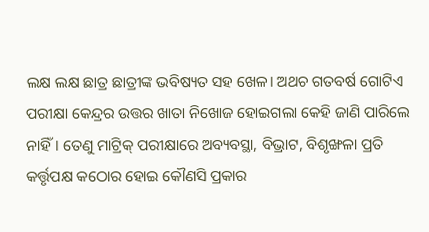ଲକ୍ଷ ଲକ୍ଷ ଛାତ୍ର ଛାତ୍ରୀଙ୍କ ଭବିଷ୍ୟତ ସହ ଖେଳ। ଅଥଚ ଗତବର୍ଷ ଗୋଟିଏ ପରୀକ୍ଷା କେନ୍ଦ୍ରର ଉତ୍ତର ଖାତା ନିଖୋଜ ହୋଇଗଲା କେହି ଜାଣି ପାରିଲେ ନାହିଁ। ତେଣୁ ମାଟ୍ରିକ୍‌ ପରୀକ୍ଷାରେ ଅବ୍ୟବସ୍ଥା, ବିଭ୍ରାଟ, ବିଶୃଙ୍ଖଳା ପ୍ରତି କର୍ତ୍ତୃପକ୍ଷ କଠୋର ହୋଇ କୌଣସି ପ୍ରକାର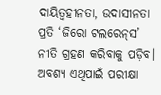ଦାୟିତ୍ବହୀନତା, ଉଦାସୀନତା ପ୍ରତି ‘ଜିରୋ ଟଲରେନ୍‌ସ’ ନୀତି ଗ୍ରହଣ କରିବାକୁ ପଡ଼ିବ। ଅବଶ୍ୟ ଏଥିପାଇଁ ପରୀକ୍ଷା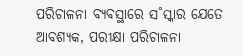ପରିଚାଳନା ବ୍ୟବସ୍ଥାରେ ସ˚ସ୍କାର ଯେତେ ଆବଶ୍ୟକ, ପରୀକ୍ଷା ପରିଚାଳନା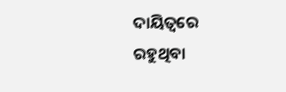ଦାୟିତ୍ବରେ ରହୁଥିବା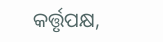କର୍ତ୍ତୃପକ୍ଷ,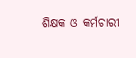ଶିକ୍ଷକ ଓ କର୍ମଚାରୀ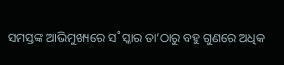ସମସ୍ତଙ୍କ ଆଭିମୁଖ୍ୟରେ ସ˚ସ୍କାର ତା’ଠାରୁ ବହୁ ଗୁଣରେ ଅଧିକ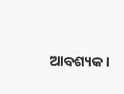ଆବଶ୍ୟକ।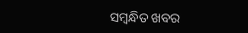ସମ୍ବନ୍ଧିତ ଖବର